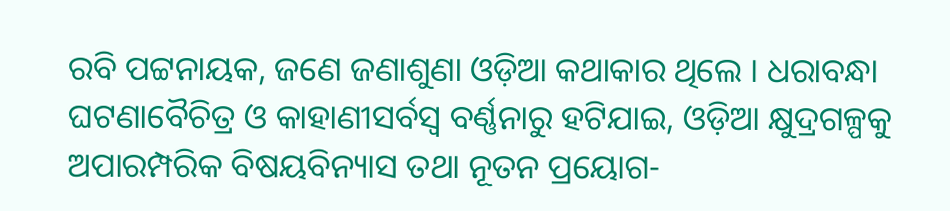ରବି ପଟ୍ଟନାୟକ, ଜଣେ ଜଣାଶୁଣା ଓଡ଼ିଆ କଥାକାର ଥିଲେ । ଧରାବନ୍ଧା ଘଟଣାବୈଚିତ୍ର ଓ କାହାଣୀସର୍ବସ୍ଵ ବର୍ଣ୍ଣନାରୁ ହଟିଯାଇ, ଓଡ଼ିଆ କ୍ଷୁଦ୍ରଗଳ୍ପକୁ ଅପାରମ୍ପରିକ ବିଷୟବିନ୍ୟାସ ତଥା ନୂତନ ପ୍ରୟୋଗ-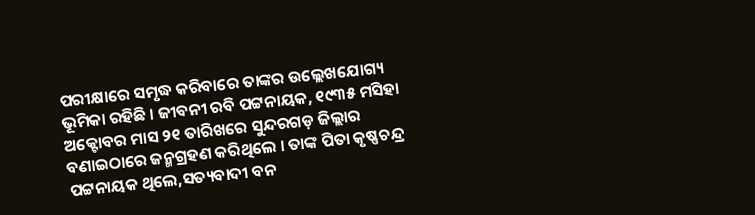ପରୀକ୍ଷାରେ ସମୃଦ୍ଧ କରିବାରେ ତାଙ୍କର ଉଲ୍ଲେଖଯୋଗ୍ୟ ଭୂମିକା ରହିଛି । ଜୀବନୀ ରବି ପଟ୍ଟନାୟକ, ୧୯୩୫ ମସିହା ଅକ୍ଟୋବର ମାସ ୨୧ ତାରିଖରେ ସୁନ୍ଦରଗଡ଼ ଜିଲ୍ଲାର ବଣାଇଠାରେ ଜନ୍ମଗ୍ରହଣ କରିଥିଲେ । ତାଙ୍କ ପିତା କୃଷ୍ଣଚନ୍ଦ୍ର ପଟ୍ଟନାୟକ ଥିଲେ,ସତ୍ୟବାଦୀ ବନ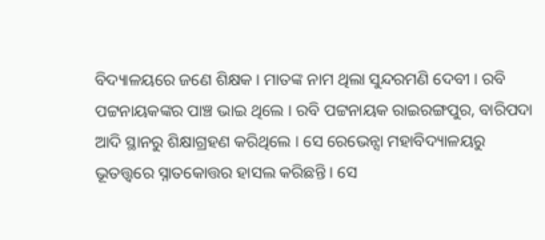ବିଦ୍ୟାଳୟରେ ଜଣେ ଶିକ୍ଷକ । ମାତଙ୍କ ନାମ ଥିଲା ସୁନ୍ଦରମଣି ଦେବୀ । ରବି ପଟ୍ଟନାୟକଙ୍କର ପାଞ୍ଚ ଭାଇ ଥିଲେ । ରବି ପଟ୍ଟନାୟକ ରାଇରଙ୍ଗପୁର, ବାରିପଦା ଆଦି ସ୍ଥାନରୁ ଶିକ୍ଷାଗ୍ରହଣ କରିଥିଲେ । ସେ ରେଭେନ୍ସା ମହାବିଦ୍ୟାଳୟରୁ ଭୂତତ୍ତ୍ଵରେ ସ୍ନାତକୋତ୍ତର ହାସଲ କରିଛନ୍ତି । ସେ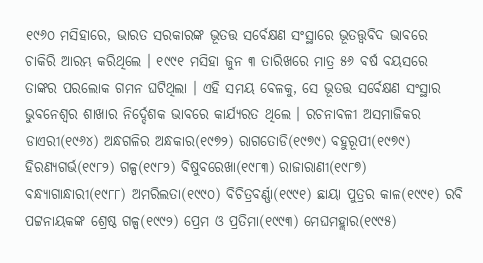୧୯୬୦ ମସିହାରେ, ଭାରତ ସରକାରଙ୍କ ଭୂତତ୍ତ ସର୍ବେକ୍ଷଣ ସଂସ୍ଥାରେ ଭୂତତ୍ତ୍ଵବିଦ ଭାବରେ ଚାକିରି ଆରମ୍ଭ କରିଥିଲେ । ୧୯୯୧ ମସିହା ଜୁନ ୩ ତାରିଖରେ ମାତ୍ର ୫୬ ବର୍ଷ ବୟସରେ ତାଙ୍କର ପରଲୋକ ଗମନ ଘଟିଥିଲା । ଏହି ସମୟ ବେଳକୁ, ସେ ଭୂତତ୍ତ ସର୍ବେକ୍ଷଣ ସଂସ୍ଥାର ଭୁବନେଶ୍ଵର ଶାଖାର ନିର୍ଦ୍ଦେଶକ ଭାବରେ କାର୍ଯ୍ୟରତ ଥିଲେ । ରଚନାବଳୀ ଅସମାଜିକର ଡାଏରୀ(୧୯୬୪) ଅନ୍ଧଗଳିର ଅନ୍ଧକାର(୧୯୭୨) ରାଗତୋଡି(୧୯୭୯) ବହୁରୂପୀ(୧୯୭୯) ହିରଣ୍ୟଗର୍ଭ(୧୯୮୨) ଗଳ୍ପ(୧୯୮୨) ବିଷୁବରେଖା(୧୯୮୩) ରାଜାରାଣୀ(୧୯୮୭) ବନ୍ଧ୍ୟାଗାନ୍ଧାରୀ(୧୯୮୮) ଅମରିଲତା(୧୯୯୦) ବିଚିତ୍ରବର୍ଣ୍ଣା(୧୯୯୧) ଛାୟା ପୁତ୍ରର କାଳ(୧୯୯୧) ରବି ପଟ୍ଟନାୟକଙ୍କ ଶ୍ରେଷ୍ଠ ଗଳ୍ପ(୧୯୯୨) ପ୍ରେମ ଓ ପ୍ରତିମା(୧୯୯୩) ମେଘମହ୍ଲାର(୧୯୯୫)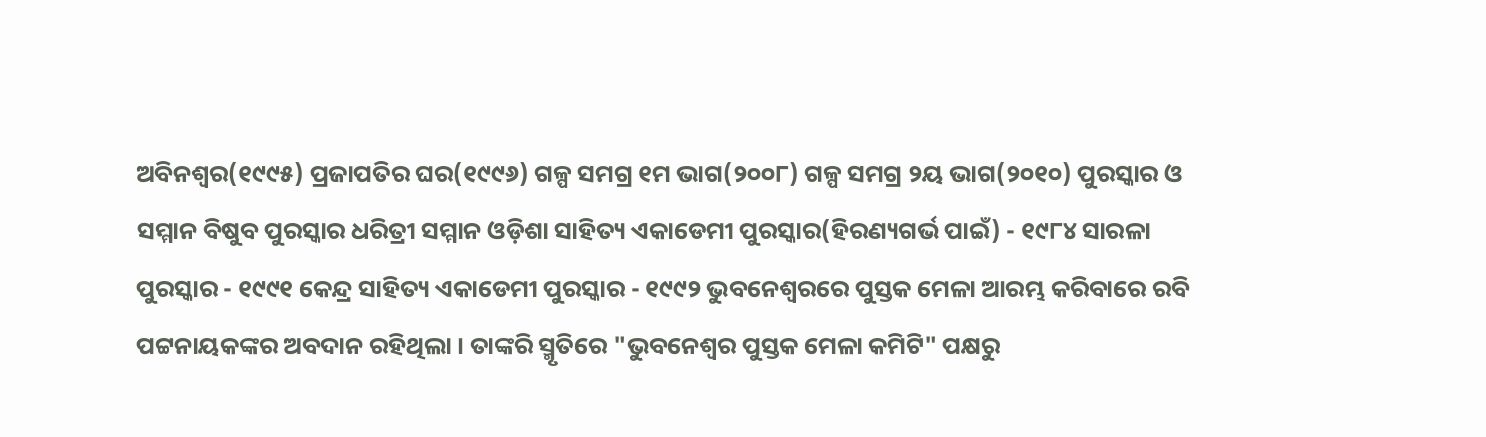ଅବିନଶ୍ଵର(୧୯୯୫) ପ୍ରଜାପତିର ଘର(୧୯୯୬) ଗଳ୍ପ ସମଗ୍ର ୧ମ ଭାଗ(୨୦୦୮) ଗଳ୍ପ ସମଗ୍ର ୨ୟ ଭାଗ(୨୦୧୦) ପୁରସ୍କାର ଓ ସମ୍ମାନ ବିଷୁବ ପୁରସ୍କାର ଧରିତ୍ରୀ ସମ୍ମାନ ଓଡ଼ିଶା ସାହିତ୍ୟ ଏକାଡେମୀ ପୁରସ୍କାର(ହିରଣ୍ୟଗର୍ଭ ପାଇଁ) - ୧୯୮୪ ସାରଳା ପୁରସ୍କାର - ୧୯୯୧ କେନ୍ଦ୍ର ସାହିତ୍ୟ ଏକାଡେମୀ ପୁରସ୍କାର - ୧୯୯୨ ଭୁବନେଶ୍ଵରରେ ପୁସ୍ତକ ମେଳା ଆରମ୍ଭ କରିବାରେ ରବି ପଟ୍ଟନାୟକଙ୍କର ଅବଦାନ ରହିଥିଲା । ତାଙ୍କରି ସ୍ମୃତିରେ "ଭୁବନେଶ୍ଵର ପୁସ୍ତକ ମେଳା କମିଟି" ପକ୍ଷରୁ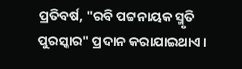ପ୍ରତିବର୍ଷ, "ରବି ପଟ୍ଟନାୟକ ସ୍ମୃତି ପୁରସ୍କାର" ପ୍ରଦାନ କରାଯାଇଥାଏ ।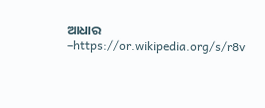ଆଧାର –https://or.wikipedia.org/s/r8v